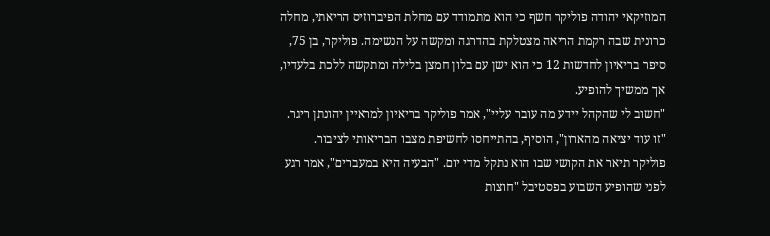המוזיקאי יהודה פוליקר חשף כי הוא מתמודד עם מחלת הפיברוזיס הריאתי, מחלה כרונית שבה רקמת הריאה מצטלקת בהדרגה ומקשה על הנשימה. פוליקר, בן 75, סיפר בריאיון לחדשות 12 כי הוא ישן עם בלון חמצן בלילה ומתקשה ללכת בלעדיו, אך ממשיך להופיע.
"חשוב לי שהקהל יידע מה עובר עליי", אמר פוליקר בריאיון למראיין יהונתן ריגר. "זו עוד יציאה מהארון", הוסיף, בהתייחסו לחשיפת מצבו הבריאותי לציבור.
פוליקר תיאר את הקושי שבו הוא נתקל מדי יום. "הבעיה היא במעברים", אמר רגע לפני שהופיע השבוע בפסטיבל "חוצות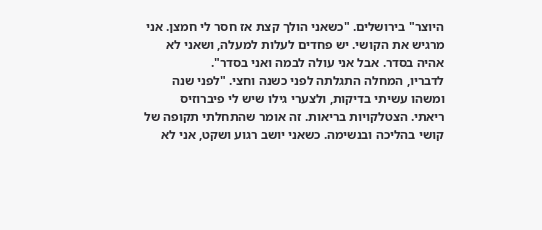היוצר" בירושלים. "כשאני הולך קצת אז חסר לי חמצן. אני מרגיש את הקושי. יש פחדים לעלות למעלה, ושאני לא אהיה בסדר. אבל אני עולה לבמה ואני בסדר".
לדבריו, המחלה התגלתה לפני כשנה וחצי. "לפני שנה ומשהו עשיתי בדיקות, ולצערי גילו שיש לי פיברוזיס ריאתי. הצטלקויות בריאות. זה אומר שהתחלתי תקופה של קושי בהליכה ובנשימה. כשאני יושב רגוע ושקט, אני לא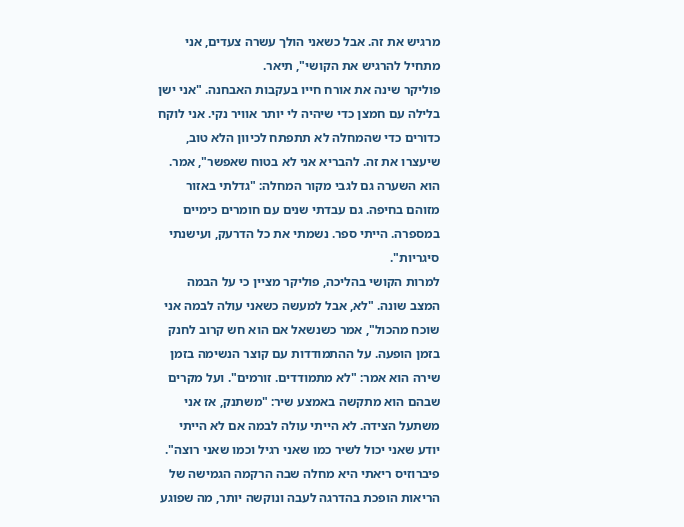מרגיש את זה. אבל כשאני הולך עשרה צעדים, אני מתחיל להרגיש את הקושי", תיאר.
פוליקר שינה את אורח חייו בעקבות האבחנה. "אני ישן בלילה עם חמצן כדי שיהיה לי יותר אוויר נקי. אני לוקח כדורים כדי שהמחלה לא תתפתח לכיוון הלא טוב, שיעצרו את זה. להבריא אני לא בטוח שאפשר", אמר. הוא השערה גם לגבי מקור המחלה: "גדלתי באזור מזוהם בחיפה. גם עבדתי שנים עם חומרים כימיים במספרה. הייתי ספר. נשמתי את כל הדרעק, ועישנתי סיגריות".
למרות הקושי בהליכה, פוליקר מציין כי על הבמה המצב שונה. "לא, אבל למעשה כשאני עולה לבמה אני שוכח מהכול", אמר כשנשאל אם הוא חש קרוב לחנק בזמן הופעה. על ההתמודדות עם קוצר הנשימה בזמן שירה הוא אמר: "לא מתמודדים. זורמים". ועל מקרים שבהם הוא מתקשה באמצע שיר: "משתנק, אז אני משתעל הצידה. לא הייתי עולה לבמה אם לא הייתי יודע שאני יכול לשיר כמו שאני רגיל וכמו שאני רוצה".
פיברוזיס ריאתי היא מחלה שבה הרקמה הגמישה של הריאות הופכת בהדרגה לעבה ונוקשה יותר, מה שפוגע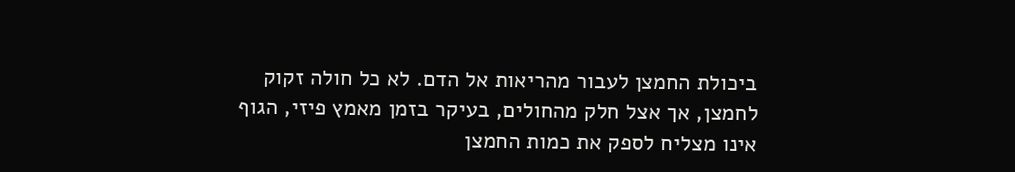ביכולת החמצן לעבור מהריאות אל הדם. לא כל חולה זקוק לחמצן, אך אצל חלק מהחולים, בעיקר בזמן מאמץ פיזי, הגוף אינו מצליח לספק את כמות החמצן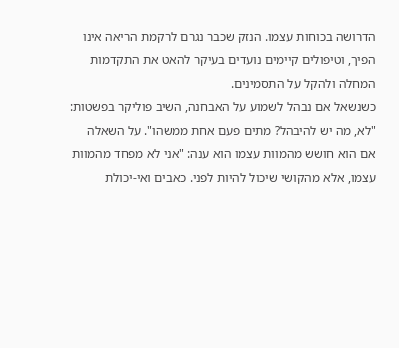הדרושה בכוחות עצמו. הנזק שכבר נגרם לרקמת הריאה אינו הפיך, וטיפולים קיימים נועדים בעיקר להאט את התקדמות המחלה ולהקל על התסמינים.
כשנשאל אם נבהל לשמוע על האבחנה, השיב פוליקר בפשטות: "לא, מה יש להיבהל? מתים פעם אחת ממשהו". על השאלה אם הוא חושש מהמוות עצמו הוא ענה: "אני לא מפחד מהמוות עצמו, אלא מהקושי שיכול להיות לפני. כאבים ואי-יכולת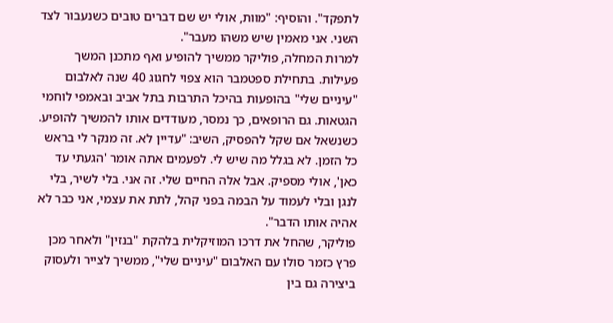לתפקד". והוסיף: "מוות, אולי יש שם דברים טובים כשנעבור לצד השני. אני מאמין שיש משהו מעבר".
למרות המחלה, פוליקר ממשיך להופיע ואף מתכנן המשך פעילות. בתחילת ספטמבר הוא צפוי לחגוג 40 שנה לאלבום "עיניים שלי" בהופעות בהיכל התרבות בתל אביב ובאמפי לוחמי הגטאות. גם הרופאים, כך נמסר, מעודדים אותו להמשיך להופיע. כשנשאל אם שקל להפסיק, השיב: "עדיין לא. זה מנקר לי בראש כל הזמן. לא בגלל מה שיש לי. לפעמים אתה אומר 'הגעתי עד כאן', אולי מספיק. אבל אלה החיים שלי. זה אני. בלי לשיר, בלי לנגן ובלי לעמוד על הבמה בפני קהל, לתת את עצמי, אני כבר לא אהיה אותו הדבר".
פוליקר, שהחל את דרכו המוזיקלית בלהקת "בנזין" ולאחר מכן פרץ כזמר סולו עם האלבום "עיניים שלי", ממשיך לצייר ולעסוק ביצירה גם בין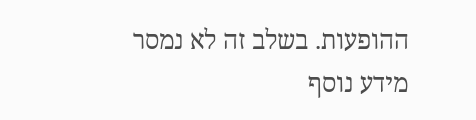ההופעות. בשלב זה לא נמסר מידע נוסף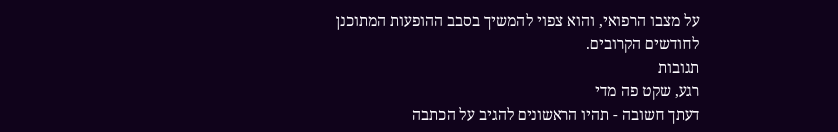על מצבו הרפואי, והוא צפוי להמשיך בסבב ההופעות המתוכנן לחודשים הקרובים.
תגובות
רגע, שקט פה מדי
דעתך חשובה - תהיו הראשונים להגיב על הכתבה